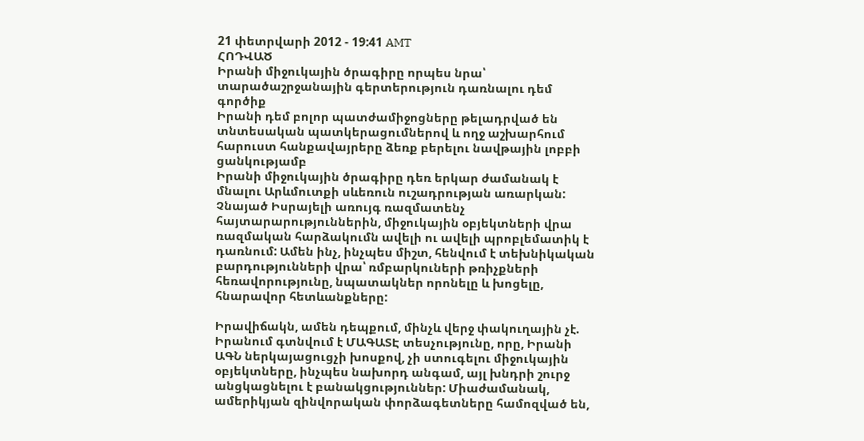21 փետրվարի 2012 - 19:41 AMT
ՀՈԴՎԱԾ
Իրանի միջուկային ծրագիրը որպես նրա՝ տարածաշրջանային գերտերություն դառնալու դեմ գործիք
Իրանի դեմ բոլոր պատժամիջոցները թելադրված են տնտեսական պատկերացումներով և ողջ աշխարհում հարուստ հանքավայրերը ձեռք բերելու նավթային լոբբի ցանկությամբ
Իրանի միջուկային ծրագիրը դեռ երկար ժամանակ է մնալու Արևմուտքի սևեռուն ուշադրության առարկան: Չնայած Իսրայելի առույգ ռազմատենչ հայտարարություններին, միջուկային օբյեկտների վրա ռազմական հարձակումն ավելի ու ավելի պրոբլեմատիկ է դառնում: Ամեն ինչ, ինչպես միշտ, հենվում է տեխնիկական բարդությունների վրա՝ ռմբարկուների թռիչքների հեռավորությունը, նպատակներ որոնելը և խոցելը, հնարավոր հետևանքները:

Իրավիճակն, ամեն դեպքում, մինչև վերջ փակուղային չէ. Իրանում գտնվում է ՄԱԳԱՏԷ տեսչությունը, որը, Իրանի ԱԳՆ ներկայացուցչի խոսքով, չի ստուգելու միջուկային օբյեկտները, ինչպես նախորդ անգամ, այլ խնդրի շուրջ անցկացնելու է բանակցություններ: Միաժամանակ, ամերիկյան զինվորական փորձագետները համոզված են,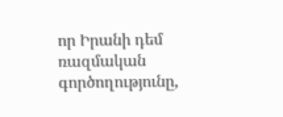որ Իրանի դեմ ռազմական գործողությունը,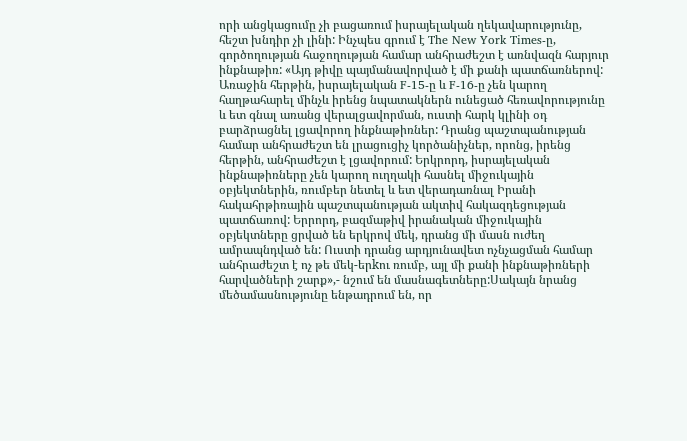որի անցկացումը չի բացառում իսրայելական ղեկավարությունը, հեշտ խնդիր չի լինի: Ինչպես գրում է The New York Times-ը, գործողության հաջողության համար անհրաժեշտ է առնվազն հարյուր ինքնաթիռ: «Այդ թիվը պայմանավորված է մի քանի պատճառներով: Առաջին հերթին, իսրայելական F-15-ը և F-16-ը չեն կարող հաղթահարել մինչև իրենց նպատակներն ունեցած հեռավորությունը և ետ գնալ առանց վերալցավորման, ուստի հարկ կլինի օդ բարձրացնել լցավորող ինքնաթիռներ: Դրանց պաշտպանության համար անհրաժեշտ են լրացուցիչ կործանիչներ, որոնց, իրենց հերթին, անհրաժեշտ է լցավորում: Երկրորդ, իսրայելական ինքնաթիռները չեն կարող ուղղակի հասնել միջուկային օբյեկտներին, ռումբեր նետել և ետ վերադառնալ Իրանի հակահրթիռային պաշտպանության ակտիվ հակազդեցության պատճառով: Երրորդ, բազմաթիվ իրանական միջուկային օբյեկտները ցրված են երկրով մեկ, դրանց մի մասն ուժեղ ամրապնդված են: Ուստի դրանց արդյունավետ ոչնչացման համար անհրաժեշտ է ոչ թե մեկ-երkու ռումբ, այլ մի քանի ինքնաթիռների հարվածների շարք»,- նշում են մասնագետները:Սակայն նրանց մեծամասնությունը ենթադրում են, որ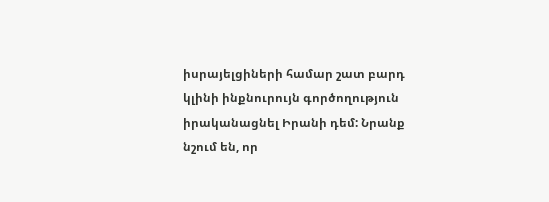իսրայելցիների համար շատ բարդ կլինի ինքնուրույն գործողություն իրականացնել Իրանի դեմ: Նրանք նշում են, որ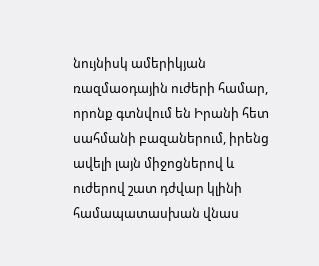նույնիսկ ամերիկյան ռազմաօդային ուժերի համար, որոնք գտնվում են Իրանի հետ սահմանի բազաներում, իրենց ավելի լայն միջոցներով և ուժերով շատ դժվար կլինի համապատասխան վնաս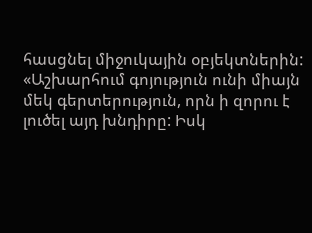հասցնել միջուկային օբյեկտներին: «Աշխարհում գոյություն ունի միայն մեկ գերտերություն, որն ի զորու է լուծել այդ խնդիրը: Իսկ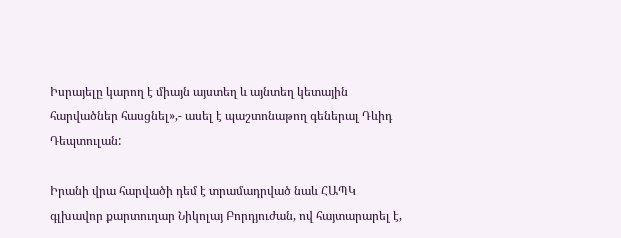Իսրայելը կարող է միայն այստեղ և այնտեղ կետային հարվածներ հասցնել»,- ասել է պաշտոնաթող գեներալ Դևիդ Դեպտուլան:

Իրանի վրա հարվածի դեմ է տրամադրված նաև ՀԱՊԿ գլխավոր քարտուղար Նիկոլայ Բորդյուժան, ով հայտարարել է,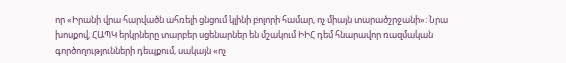որ «Իրանի վրա հարվածն ահռելի ցնցում կլինի բոլորի համար, ոչ միայն տարածշրջանի»: Նրա խոսքով, ՀԱՊԿ երկրները տարբեր սցենարներ են մշակում ԻԻՀ դեմ հնարավոր ռազմական գործողությունների դեպքում, սակայն «ոչ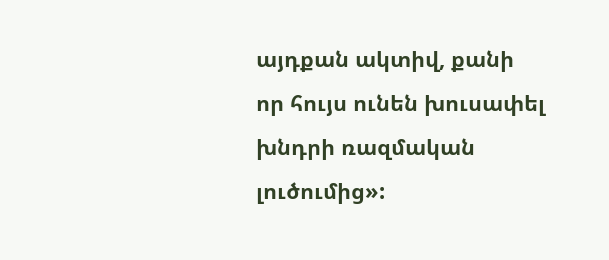այդքան ակտիվ, քանի որ հույս ունեն խուսափել խնդրի ռազմական լուծումից»: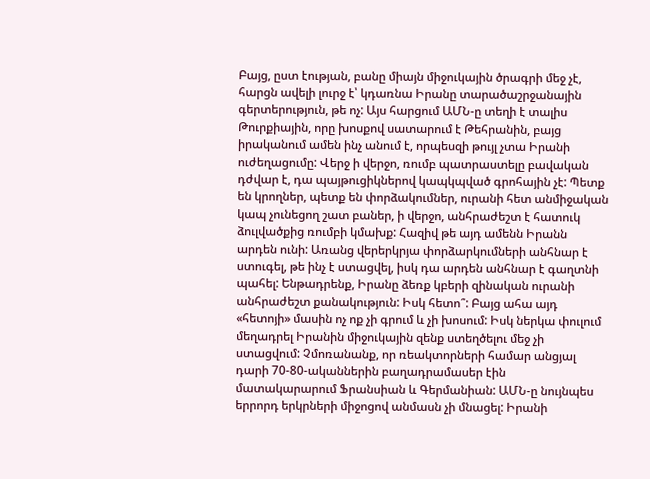Բայց, ըստ էության, բանը միայն միջուկային ծրագրի մեջ չէ, հարցն ավելի լուրջ է՝ կդառնա Իրանը տարածաշրջանային գերտերություն, թե ոչ: Այս հարցում ԱՄՆ-ը տեղի է տալիս Թուրքիային, որը խոսքով սատարում է Թեհրանին, բայց իրականում ամեն ինչ անում է, որպեսզի թույլ չտա Իրանի ուժեղացումը: Վերջ ի վերջո, ռումբ պատրաստելը բավական դժվար է, դա պայթուցիկներով կապկպված գրոհային չէ: Պետք են կրողներ, պետք են փորձակումներ, ուրանի հետ անմիջական կապ չունեցող շատ բաներ, ի վերջո, անհրաժեշտ է հատուկ ձուլվածքից ռումբի կմախք: Հազիվ թե այդ ամենն Իրանն արդեն ունի: Առանց վերերկրյա փորձարկումների անհնար է ստուգել, թե ինչ է ստացվել, իսկ դա արդեն անհնար է գաղտնի պահել: Ենթադրենք, Իրանը ձեռք կբերի զինական ուրանի անհրաժեշտ քանակություն: Իսկ հետո՞: Բայց ահա այդ «հետոյի» մասին ոչ ոք չի գրում և չի խոսում: Իսկ ներկա փուլում մեղադրել Իրանին միջուկային զենք ստեղծելու մեջ չի ստացվում: Չմոռանանք, որ ռեակտորների համար անցյալ դարի 70-80-ականներին բաղադրամասեր էին մատակարարում Ֆրանսիան և Գերմանիան: ԱՄՆ-ը նույնպես երրորդ երկրների միջոցով անմասն չի մնացել: Իրանի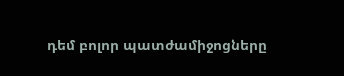դեմ բոլոր պատժամիջոցները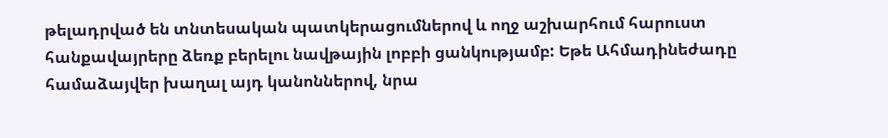թելադրված են տնտեսական պատկերացումներով և ողջ աշխարհում հարուստ հանքավայրերը ձեռք բերելու նավթային լոբբի ցանկությամբ: Եթե Ահմադինեժադը համաձայվեր խաղալ այդ կանոններով, նրա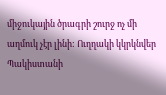միջուկային ծրագրի շուրջ ոչ մի աղմուկ չէր լինի: Ուղղակի կկրկնվեր Պակիստանի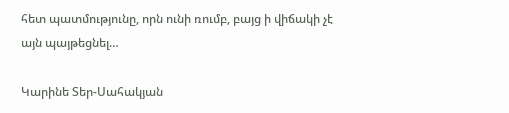հետ պատմությունը, որն ունի ռումբ, բայց ի վիճակի չէ այն պայթեցնել…

Կարինե Տեր-Սահակյան